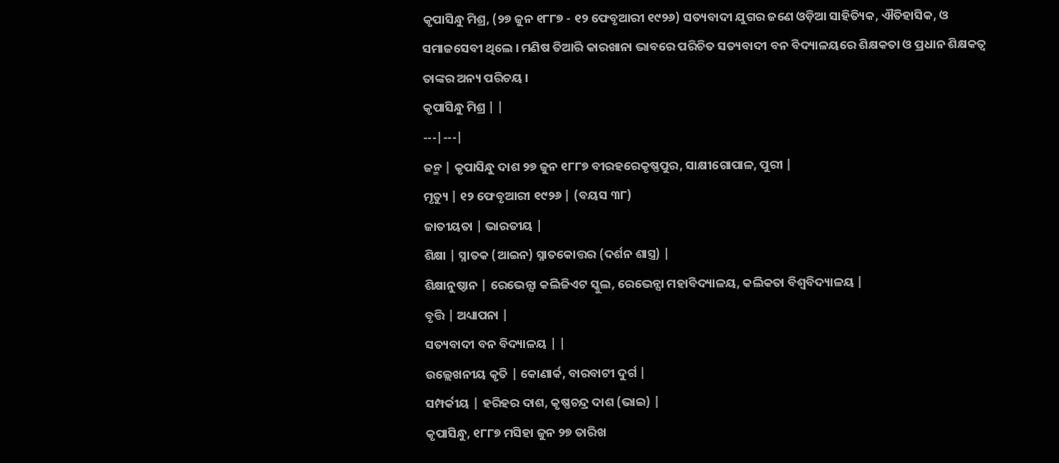କୃପାସିନ୍ଧୁ ମିଶ୍ର, (୨୭ ଜୁନ ୧୮୮୭ - ୧୨ ଫେବୃଆରୀ ୧୯୨୬) ସତ୍ୟବାଦୀ ଯୁଗର ଜଣେ ଓଡ଼ିଆ ସାହିତ୍ୟିକ, ଐତିହାସିକ, ଓ ସମାଜସେବୀ ଥିଲେ । ମଣିଷ ତିଆରି କାରଖାନା ଭାବରେ ପରିଚିତ ସତ୍ୟବାଦୀ ବନ ବିଦ୍ୟାଳୟରେ ଶିକ୍ଷକତା ଓ ପ୍ରଧାନ ଶିକ୍ଷକତ୍ୱ ତାଙ୍କର ଅନ୍ୟ ପରିଚୟ ।
କୃପାସିନ୍ଧୁ ମିଶ୍ର | |
---|---|
ଜନ୍ମ | କୃପାସିନ୍ଧୁ ଦାଶ ୨୭ ଜୁନ ୧୮୮୭ ବୀରହରେକୃଷ୍ଣପୁର, ସାକ୍ଷୀଗୋପାଳ, ପୁରୀ |
ମୃତ୍ୟୁ | ୧୨ ଫେବୃଆରୀ ୧୯୨୬ | (ବୟସ ୩୮)
ଜାତୀୟତା | ଭାରତୀୟ |
ଶିକ୍ଷା | ସ୍ନାତକ (ଆଇନ) ସ୍ନାତକୋତ୍ତର (ଦର୍ଶନ ଶାସ୍ତ୍ର) |
ଶିକ୍ଷାନୁଷ୍ଠାନ | ରେଭେନ୍ସା କଲିଜିଏଟ ସ୍କୁଲ, ରେଭେନ୍ସା ମହାବିଦ୍ୟାଳୟ, କଲିକତା ବିଶ୍ୱବିଦ୍ୟାଳୟ |
ବୃତ୍ତି | ଅଧ୍ୟାପନା |
ସତ୍ୟବାଦୀ ବନ ବିଦ୍ୟାଳୟ | |
ଉଲ୍ଲେଖନୀୟ କୃତି | କୋଣାର୍କ, ବାରବାଟୀ ଦୁର୍ଗ |
ସମ୍ପର୍କୀୟ | ହରିହର ଦାଶ, କୃଷ୍ଣଚନ୍ଦ୍ର ଦାଶ (ଭାଇ) |
କୃପାସିନ୍ଧୁ, ୧୮୮୭ ମସିହା ଜୁନ ୨୭ ତାରିଖ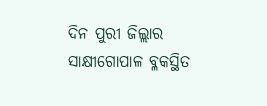ଦିନ ପୁରୀ ଜିଲ୍ଲାର ସାକ୍ଷୀଗୋପାଳ ବ୍ଳକସ୍ଥିତ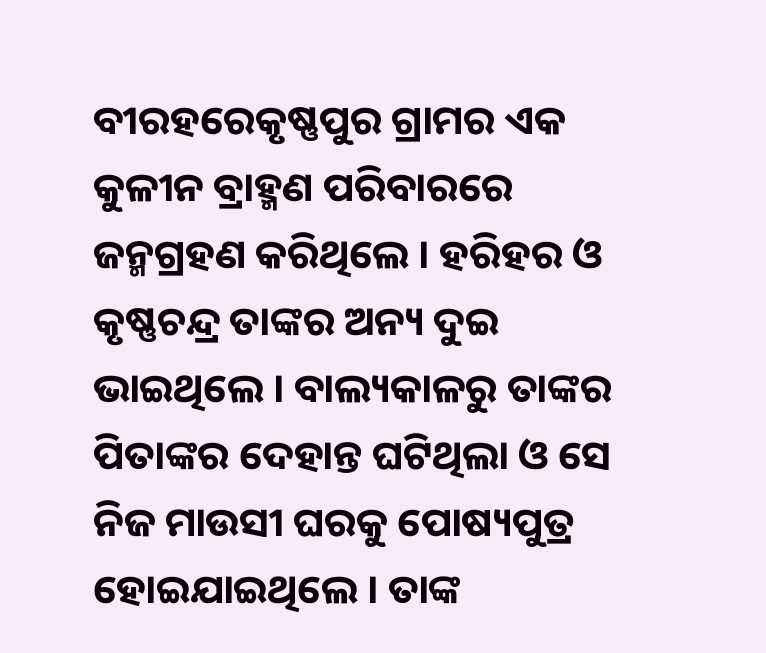ବୀରହରେକୃଷ୍ଣପୁର ଗ୍ରାମର ଏକ କୁଳୀନ ବ୍ରାହ୍ମଣ ପରିବାରରେ ଜନ୍ମଗ୍ରହଣ କରିଥିଲେ । ହରିହର ଓ କୃଷ୍ଣଚନ୍ଦ୍ର ତାଙ୍କର ଅନ୍ୟ ଦୁଇ ଭାଇଥିଲେ । ବାଲ୍ୟକାଳରୁ ତାଙ୍କର ପିତାଙ୍କର ଦେହାନ୍ତ ଘଟିଥିଲା ଓ ସେ ନିଜ ମାଉସୀ ଘରକୁ ପୋଷ୍ୟପୁତ୍ର ହୋଇଯାଇଥିଲେ । ତାଙ୍କ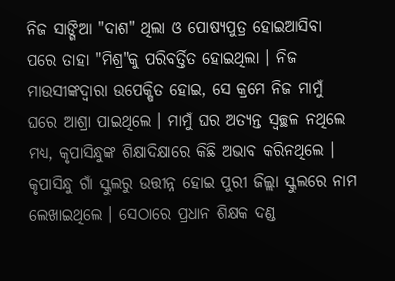ନିଜ ସାଙ୍ଗିଆ "ଦାଶ" ଥିଲା ଓ ପୋଷ୍ୟପୁତ୍ର ହୋଇଆସିବା ପରେ ତାହା "ମିଶ୍ର"କୁ ପରିବର୍ତ୍ତିତ ହୋଇଥିଲା । ନିଜ ମାଉସୀଙ୍କଦ୍ୱାରା ଉପେକ୍ଷିତ ହୋଇ, ସେ କ୍ରମେ ନିଜ ମାମୁଁ ଘରେ ଆଶ୍ରା ପାଇଥିଲେ । ମାମୁଁ ଘର ଅତ୍ୟନ୍ତ ସ୍ୱଚ୍ଛଳ ନଥିଲେ ମଧ୍ୟ, କୃପାସିନ୍ଧୁଙ୍କ ଶିକ୍ଷାଦିକ୍ଷାରେ କିଛି ଅଭାବ କରିନଥିଲେ । କୃପାସିନ୍ଧୁ ଗାଁ ସ୍କୁଲରୁ ଉତ୍ତୀନ୍ନ ହୋଇ ପୁରୀ ଜିଲ୍ଲା ସ୍କୁଲରେ ନାମ ଲେଖାଇଥିଲେ । ସେଠାରେ ପ୍ରଧାନ ଶିକ୍ଷକ ଦଣ୍ଡ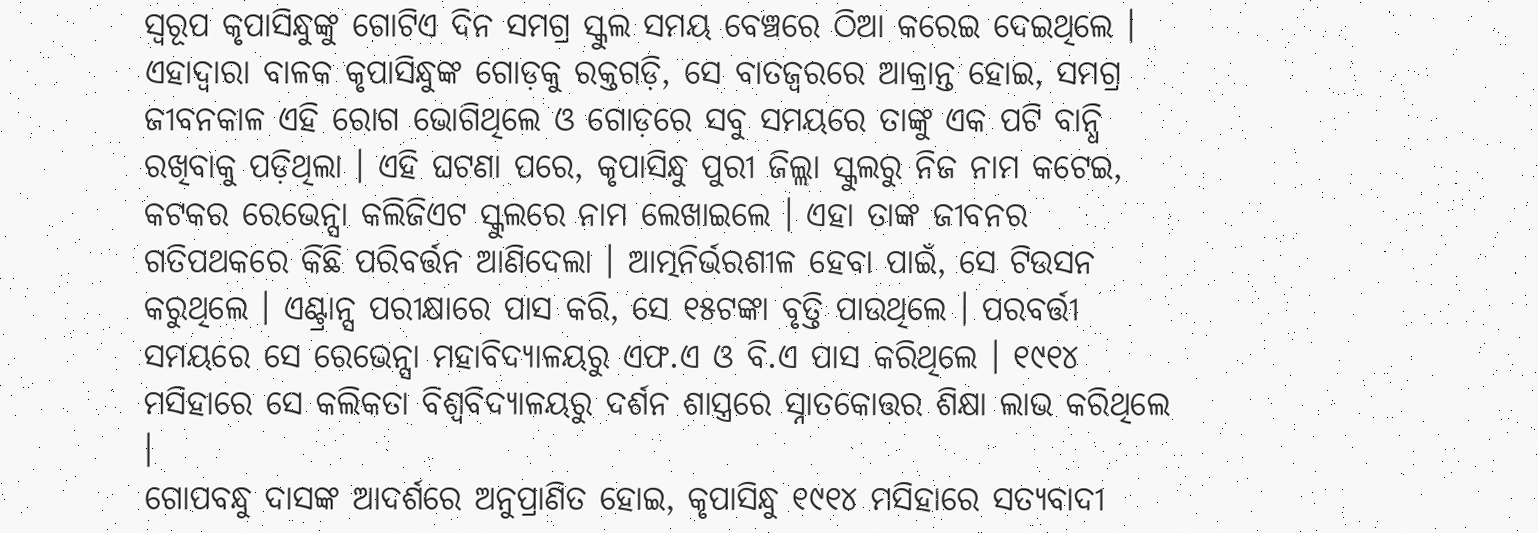ସ୍ୱରୂପ କୃପାସିନ୍ଧୁଙ୍କୁ ଗୋଟିଏ ଦିନ ସମଗ୍ର ସ୍କୁଲ ସମୟ ବେଞ୍ଚରେ ଠିଆ କରେଇ ଦେଇଥିଲେ । ଏହାଦ୍ୱାରା ବାଳକ କୃପାସିନ୍ଧୁଙ୍କ ଗୋଡ଼କୁ ରକ୍ତଗଡ଼ି, ସେ ବାତଜ୍ୱରରେ ଆକ୍ରାନ୍ତ ହୋଇ, ସମଗ୍ର ଜୀବନକାଳ ଏହି ରୋଗ ଭୋଗିଥିଲେ ଓ ଗୋଡ଼ରେ ସବୁ ସମୟରେ ତାଙ୍କୁ ଏକ ପଟି ବାନ୍ଧି ରଖିବାକୁ ପଡ଼ିଥିଲା । ଏହି ଘଟଣା ପରେ, କୃପାସିନ୍ଧୁ ପୁରୀ ଜିଲ୍ଲା ସ୍କୁଲରୁ ନିଜ ନାମ କଟେଇ, କଟକର ରେଭେନ୍ସା କଲିଜିଏଟ ସ୍କୁଲରେ ନାମ ଲେଖାଇଲେ । ଏହା ତାଙ୍କ ଜୀବନର ଗତିପଥକରେ କିଛି ପରିବର୍ତ୍ତନ ଆଣିଦେଲା । ଆତ୍ମନିର୍ଭରଶୀଳ ହେବା ପାଇଁ, ସେ ଟିଉସନ କରୁଥିଲେ । ଏଣ୍ଟ୍ରାନ୍ସ ପରୀକ୍ଷାରେ ପାସ କରି, ସେ ୧୫ଟଙ୍କା ବୃତ୍ତି ପାଉଥିଲେ । ପରବର୍ତ୍ତୀ ସମୟରେ ସେ ରେଭେନ୍ସା ମହାବିଦ୍ୟାଳୟରୁ ଏଫ.ଏ ଓ ବି.ଏ ପାସ କରିଥିଲେ । ୧୯୧୪ ମସିହାରେ ସେ କଲିକତା ବିଶ୍ୱବିଦ୍ୟାଳୟରୁ ଦର୍ଶନ ଶାସ୍ତ୍ରରେ ସ୍ନାତକୋତ୍ତର ଶିକ୍ଷା ଲାଭ କରିଥିଲେ ।
ଗୋପବନ୍ଧୁ ଦାସଙ୍କ ଆଦର୍ଶରେ ଅନୁପ୍ରାଣିତ ହୋଇ, କୃପାସିନ୍ଧୁ ୧୯୧୪ ମସିହାରେ ସତ୍ୟବାଦୀ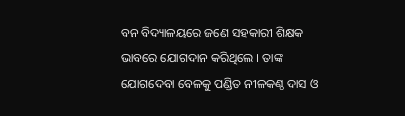ବନ ବିଦ୍ୟାଳୟରେ ଜଣେ ସହକାରୀ ଶିକ୍ଷକ ଭାବରେ ଯୋଗଦାନ କରିଥିଲେ । ତାଙ୍କ ଯୋଗଦେବା ବେଳକୁ ପଣ୍ଡିତ ନୀଳକଣ୍ଠ ଦାସ ଓ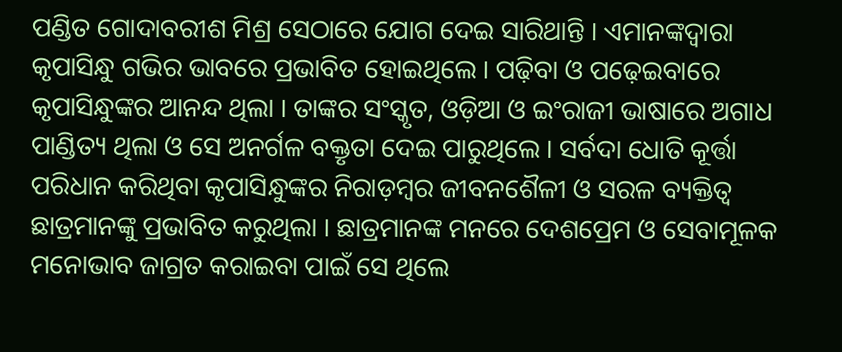ପଣ୍ଡିତ ଗୋଦାବରୀଶ ମିଶ୍ର ସେଠାରେ ଯୋଗ ଦେଇ ସାରିଥାନ୍ତି । ଏମାନଙ୍କଦ୍ୱାରା କୃପାସିନ୍ଧୁ ଗଭିର ଭାବରେ ପ୍ରଭାବିତ ହୋଇଥିଲେ । ପଢ଼ିବା ଓ ପଢ଼େଇବାରେ କୃପାସିନ୍ଧୁଙ୍କର ଆନନ୍ଦ ଥିଲା । ତାଙ୍କର ସଂସ୍କୃତ, ଓଡ଼ିଆ ଓ ଇଂରାଜୀ ଭାଷାରେ ଅଗାଧ ପାଣ୍ଡିତ୍ୟ ଥିଲା ଓ ସେ ଅନର୍ଗଳ ବକ୍ତୃତା ଦେଇ ପାରୁଥିଲେ । ସର୍ବଦା ଧୋତି କୂର୍ତ୍ତା ପରିଧାନ କରିଥିବା କୃପାସିନ୍ଧୁଙ୍କର ନିରାଡ଼ମ୍ବର ଜୀବନଶୈଳୀ ଓ ସରଳ ବ୍ୟକ୍ତିତ୍ୱ ଛାତ୍ରମାନଙ୍କୁ ପ୍ରଭାବିତ କରୁଥିଲା । ଛାତ୍ରମାନଙ୍କ ମନରେ ଦେଶପ୍ରେମ ଓ ସେବାମୂଳକ ମନୋଭାବ ଜାଗ୍ରତ କରାଇବା ପାଇଁ ସେ ଥିଲେ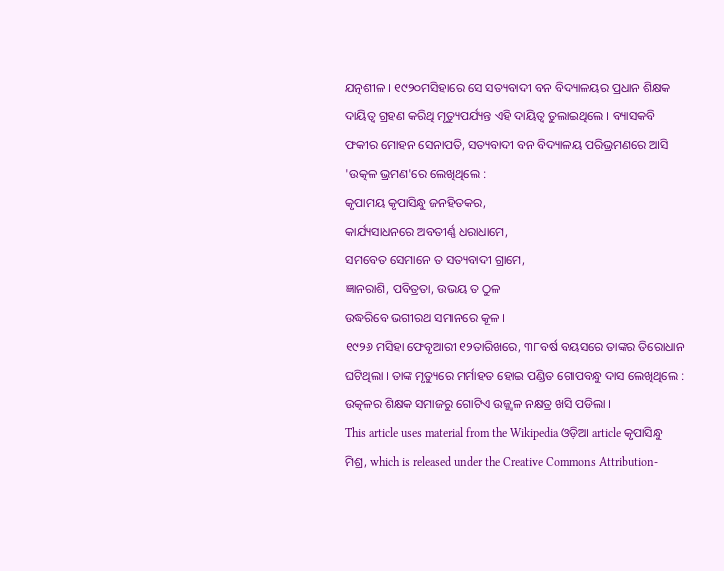ଯତ୍ନଶୀଳ । ୧୯୨୦ମସିହାରେ ସେ ସତ୍ୟବାଦୀ ବନ ବିଦ୍ୟାଳୟର ପ୍ରଧାନ ଶିକ୍ଷକ ଦାୟିତ୍ୱ ଗ୍ରହଣ କରିଥି ମୃତ୍ୟୁପର୍ଯ୍ୟନ୍ତ ଏହି ଦାୟିତ୍ୱ ତୁଲାଇଥିଲେ । ବ୍ୟାସକବି ଫକୀର ମୋହନ ସେନାପତି, ସତ୍ୟବାଦୀ ବନ ବିଦ୍ୟାଳୟ ପରିଭ୍ରମଣରେ ଆସି 'ଉତ୍କଳ ଭ୍ରମଣ'ରେ ଲେଖିଥିଲେ :
କୃପାମୟ କୃପାସିନ୍ଧୁ ଜନହିତକର,
କାର୍ଯ୍ୟସାଧନରେ ଅବତୀର୍ଣ୍ଣ ଧରାଧାମେ,
ସମବେତ ସେମାନେ ତ ସତ୍ୟବାଦୀ ଗ୍ରାମେ,
ଜ୍ଞାନରାଶି, ପବିତ୍ରତା, ଉଭୟ ତ ଠୁଳ
ଉଦ୍ଧରିବେ ଭଗୀରଥ ସମାନରେ କୂଳ ।
୧୯୨୬ ମସିହା ଫେବୃଆରୀ ୧୨ତାରିଖରେ, ୩୮ବର୍ଷ ବୟସରେ ତାଙ୍କର ତିରୋଧାନ ଘଟିଥିଲା । ତାଙ୍କ ମୃତ୍ୟୁରେ ମର୍ମାହତ ହୋଇ ପଣ୍ଡିତ ଗୋପବନ୍ଧୁ ଦାସ ଲେଖିଥିଲେ : ଉତ୍କଳର ଶିକ୍ଷକ ସମାଜରୁ ଗୋଟିଏ ଉଜ୍ଜ୍ୱଳ ନକ୍ଷତ୍ର ଖସି ପଡିଲା ।
This article uses material from the Wikipedia ଓଡ଼ିଆ article କୃପାସିନ୍ଧୁ ମିଶ୍ର, which is released under the Creative Commons Attribution-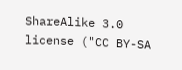ShareAlike 3.0 license ("CC BY-SA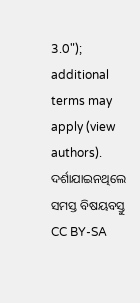3.0"); additional terms may apply (view authors). ଦର୍ଶାଯାଇନଥିଲେ ସମସ୍ତ ବିଷୟବସ୍ତୁ CC BY-SA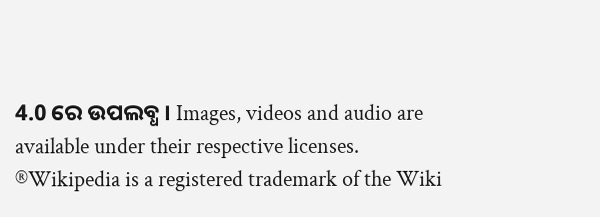4.0 ରେ ଉପଲବ୍ଧ । Images, videos and audio are available under their respective licenses.
®Wikipedia is a registered trademark of the Wiki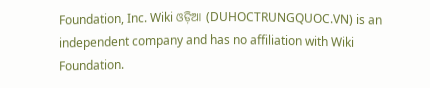Foundation, Inc. Wiki ଓଡ଼ିଆ (DUHOCTRUNGQUOC.VN) is an independent company and has no affiliation with Wiki Foundation.